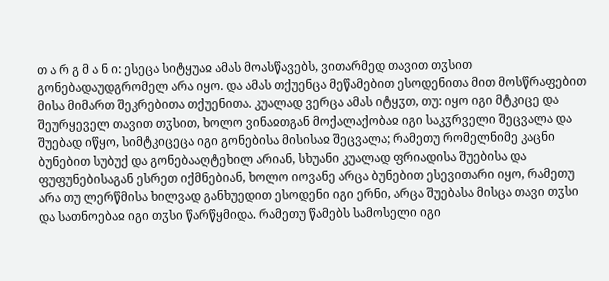თ ა რ გ მ ა ნ ი: ესეცა სიტყუაჲ ამას მოასწავებს, ვითარმედ თავით თჳსით გონებადაუდგრომელ არა იყო. და ამას თქუენცა მეწამებით ესოდენითა მით მოსწრაფებით მისა მიმართ შეკრებითა თქუენითა. კუალად ვერცა ამას იტყჳთ, თუ: იყო იგი მტკიცე და შეურყეველ თავით თჳსით, ხოლო ვინაჲთგან მოქალაქობაჲ იგი საკჳრველი შეცვალა და შუებად იწყო, სიმტკიცეცა იგი გონებისა მისისაჲ შეცვალა; რამეთუ რომელნიმე კაცნი ბუნებით სუბუქ და გონებააღტეხილ არიან, სხუანი კუალად ფრიადისა შუებისა და ფუფუნებისაგან ესრეთ იქმნებიან, ხოლო იოვანე არცა ბუნებით ესევითარი იყო, რამეთუ არა თუ ლერწმისა ხილვად განხუედით ესოდენი იგი ერნი, არცა შუებასა მისცა თავი თჳსი და სათნოებაჲ იგი თჳსი წარწყმიდა. რამეთუ წამებს სამოსელი იგი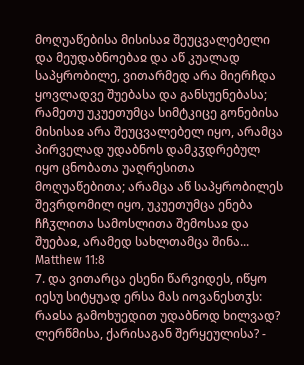მოღუაწებისა მისისაჲ შეუცვალებელი და მეუდაბნოებაჲ და აწ კუალად საპყრობილე, ვითარმედ არა მიერჩდა ყოვლადვე შუებასა და განსუენებასა; რამეთუ უკუეთუმცა სიმტკიცე გონებისა მისისაჲ არა შეუცვალებელ იყო, არამცა პირველად უდაბნოს დამკჳდრებულ იყო ცნობათა უაღრესითა მოღუაწებითა; არამცა აწ საპყრობილეს შევრდომილ იყო, უკუეთუმცა ენება ჩჩჳლითა სამოსლითა შემოსაჲ და შუებაჲ, არამედ სახლთამცა შინა...
Matthew 11:8
7. და ვითარცა ესენი წარვიდეს, იწყო იესუ სიტყუად ერსა მას იოვანესთჳს: რაჲსა გამოხუედით უდაბნოდ ხილვად? ლერწმისა, ქარისაგან შერყეულისა? -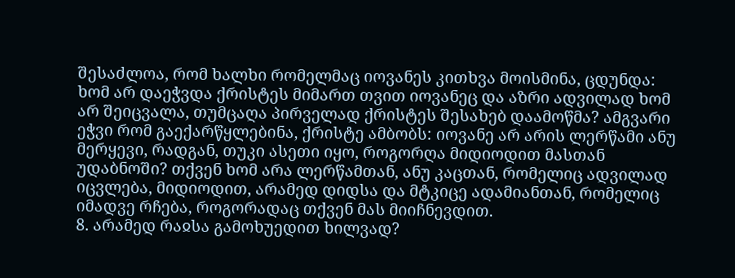შესაძლოა, რომ ხალხი რომელმაც იოვანეს კითხვა მოისმინა, ცდუნდა: ხომ არ დაეჭვდა ქრისტეს მიმართ თვით იოვანეც და აზრი ადვილად ხომ არ შეიცვალა, თუმცაღა პირველად ქრისტეს შესახებ დაამოწმა? ამგვარი ეჭვი რომ გაექარწყლებინა, ქრისტე ამბობს: იოვანე არ არის ლერწამი ანუ მერყევი, რადგან, თუკი ასეთი იყო, როგორღა მიდიოდით მასთან უდაბნოში? თქვენ ხომ არა ლერწამთან, ანუ კაცთან, რომელიც ადვილად იცვლება, მიდიოდით, არამედ დიდსა და მტკიცე ადამიანთან, რომელიც იმადვე რჩება, როგორადაც თქვენ მას მიიჩნევდით.
8. არამედ რაჲსა გამოხუედით ხილვად?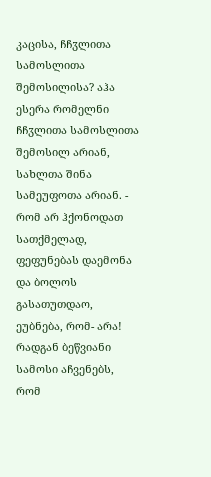კაცისა, ჩჩჳლითა სამოსლითა შემოსილისა? აჰა ესერა რომელნი ჩჩჳლითა სამოსლითა შემოსილ არიან, სახლთა შინა სამეუფოთა არიან. - რომ არ ჰქონოდათ სათქმელად, ფეფუნებას დაემონა და ბოლოს გასათუთდაო, ეუბნება, რომ- არა! რადგან ბეწვიანი სამოსი აჩვენებს, რომ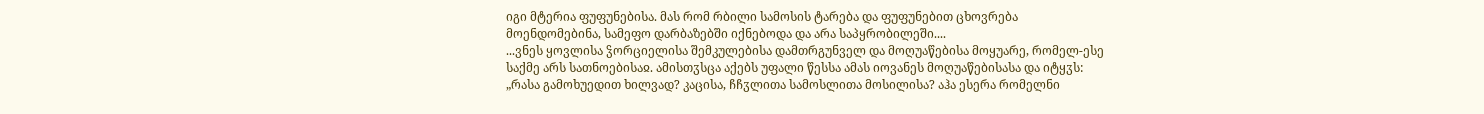იგი მტერია ფუფუნებისა. მას რომ რბილი სამოსის ტარება და ფუფუნებით ცხოვრება მოენდომებინა, სამეფო დარბაზებში იქნებოდა და არა საპყრობილეში....
...ვნეს ყოვლისა ჴორციელისა შემკულებისა დამთრგუნველ და მოღუაწებისა მოყუარე, რომელ-ესე საქმე არს სათნოებისაჲ. ამისთჳსცა აქებს უფალი წესსა ამას იოვანეს მოღუაწებისასა და იტყჳს: „რასა გამოხუედით ხილვად? კაცისა, ჩჩჳლითა სამოსლითა მოსილისა? აჰა ესერა რომელნი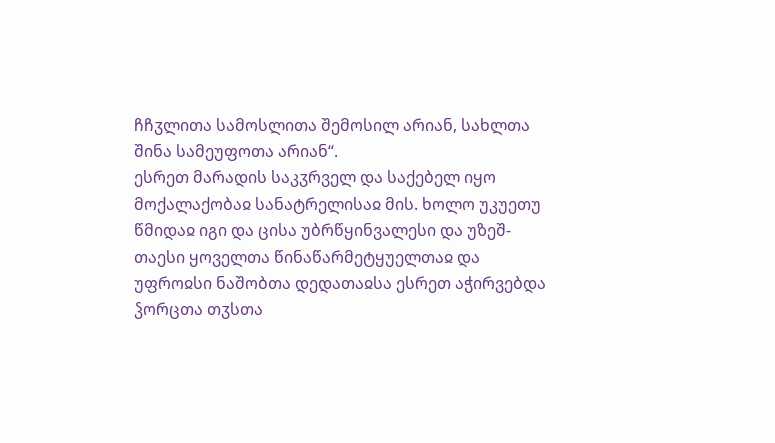ჩჩჳლითა სამოსლითა შემოსილ არიან, სახლთა შინა სამეუფოთა არიან“.
ესრეთ მარადის საკჳრველ და საქებელ იყო მოქალაქობაჲ სანატრელისაჲ მის. ხოლო უკუეთუ წმიდაჲ იგი და ცისა უბრწყინვალესი და უზეშ-თაესი ყოველთა წინაწარმეტყუელთაჲ და უფროჲსი ნაშობთა დედათაჲსა ესრეთ აჭირვებდა ჴორცთა თჳსთა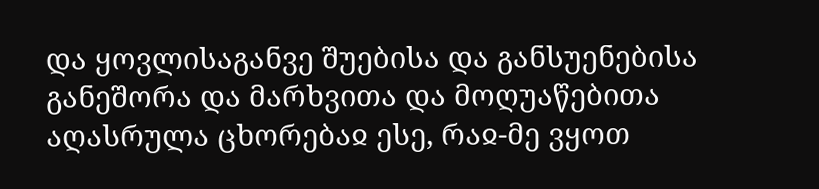და ყოვლისაგანვე შუებისა და განსუენებისა განეშორა და მარხვითა და მოღუაწებითა აღასრულა ცხორებაჲ ესე, რაჲ-მე ვყოთ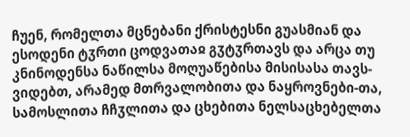ჩუენ, რომელთა მცნებანი ქრისტესნი გუასმიან და ესოდენი ტჳრთი ცოდვათაჲ გჳტჳრთავს და არცა თუ კნინოდენსა ნაწილსა მოღუაწებისა მისისასა თავს-ვიდებთ, არამედ მთრვალობითა და ნაყროვნები-თა, სამოსლითა ჩჩჳლითა და ცხებითა ნელსაცხებელთა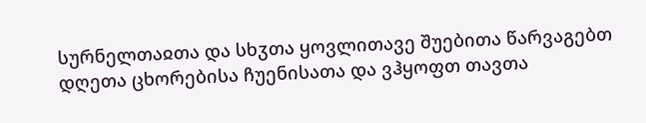სურნელთაჲთა და სხჳთა ყოვლითავე შუებითა წარვაგებთ დღეთა ცხორებისა ჩუენისათა და ვჰყოფთ თავთა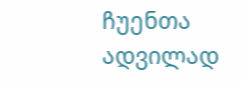ჩუენთა ადვილად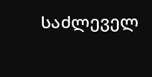საძლეველ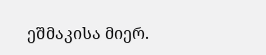ეშმაკისა მიერ.